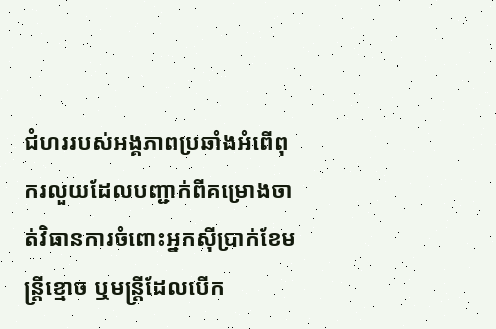ជំហររបស់អង្គភាពប្រឆាំងអំពើពុករលួយដែលបញ្ជាក់ពីគម្រោងចាត់វិធានការចំពោះអ្នកស៊ីប្រាក់ខែមន្ត្រីខ្មោច ឬមន្ត្រីដែលបើក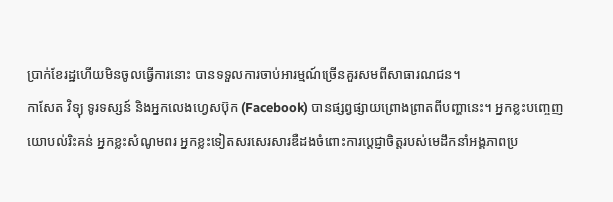ប្រាក់ខែរដ្ឋហើយមិនចូលធ្វើការនោះ បានទទួលការចាប់អារម្មណ៍ច្រើនគួរសមពីសាធារណជន។
កាសែត វិទ្យុ ទូរទស្សន៍ និងអ្នកលេងហ្វេសប៊ុក (Facebook) បានផ្សព្វផ្សាយព្រោងព្រាតពីបញ្ហានេះ។ អ្នកខ្លះបញ្ចេញយោបល់រិះគន់ អ្នកខ្លះសំណូមពរ អ្នកខ្លះទៀតសរសេរសារឌឺដងចំពោះការប្ដេជ្ញាចិត្តរបស់មេដឹកនាំអង្គភាពប្រ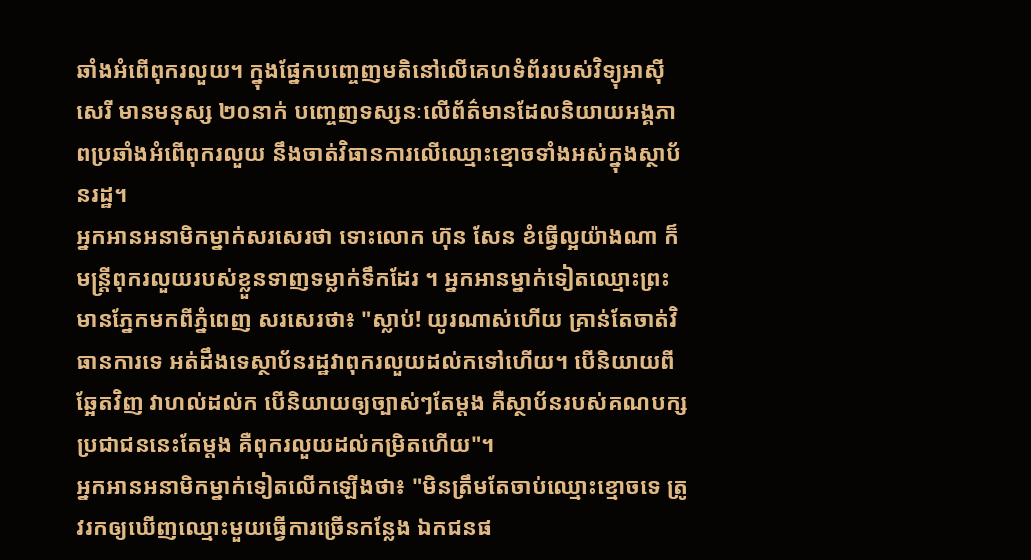ឆាំងអំពើពុករលួយ។ ក្នុងផ្នែកបញ្ចេញមតិនៅលើគេហទំព័ររបស់វិទ្យុអាស៊ីសេរី មានមនុស្ស ២០នាក់ បញ្ចេញទស្សនៈលើព័ត៌មានដែលនិយាយអង្គភាពប្រឆាំងអំពើពុករលួយ នឹងចាត់វិធានការលើឈ្មោះខ្មោចទាំងអស់ក្នុងស្ថាប័នរដ្ឋ។
អ្នកអានអនាមិកម្នាក់សរសេរថា ទោះលោក ហ៊ុន សែន ខំធ្វើល្អយ៉ាងណា ក៏មន្ត្រីពុករលួយរបស់ខ្លួនទាញទម្លាក់ទឹកដែរ ។ អ្នកអានម្នាក់ទៀតឈ្មោះព្រះមានភ្នែកមកពីភ្នំពេញ សរសេរថា៖ "ស្លាប់! យូរណាស់ហើយ គ្រាន់តែចាត់វិធានការទេ អត់ដឹងទេស្ថាប័នរដ្ឋវាពុករលួយដល់កទៅហើយ។ បើនិយាយពីឆ្អែតវិញ វាហល់ដល់ក បើនិយាយឲ្យច្បាស់ៗតែម្ដង គឺស្ថាប័នរបស់គណបក្សប្រជាជននេះតែម្ដង គឺពុករលួយដល់កម្រិតហើយ"។
អ្នកអានអនាមិកម្នាក់ទៀតលើកឡើងថា៖ "មិនត្រឹមតែចាប់ឈ្មោះខ្មោចទេ ត្រូវរកឲ្យឃើញឈ្មោះមួយធ្វើការច្រើនកន្លែង ឯកជនផ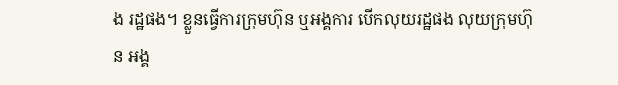ង រដ្ឋផង។ ខ្លួនធ្វើការក្រុមហ៊ុន ឬអង្គការ បើកលុយរដ្ឋផង លុយក្រុមហ៊ុន អង្គ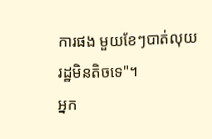ការផង មួយខែៗបាត់លុយរដ្ឋមិនតិចទេ"។
អ្នក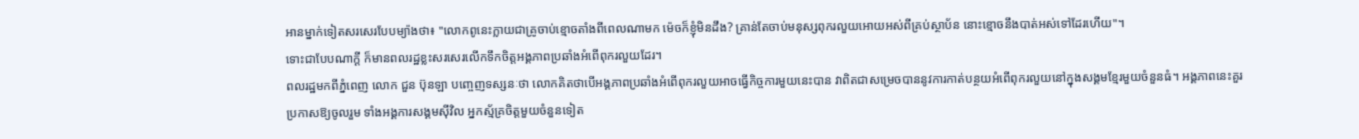អានម្នាក់ទៀតសរសេរបែបម្យ៉ាងថា៖ "លោកពូនេះក្លាយជាគ្រូចាប់ខ្មោចតាំងពីពេលណាមក ម៉េចក៏ខ្ញុំមិនដឹង? គ្រាន់តែចាប់មនុស្សពុករលួយអោយអស់ពីគ្រប់ស្ថាប័ន នោះខ្មោចនឹងបាត់អស់ទៅដែរហើយ"។
ទោះជាបែបណាក្តី ក៏មានពលរដ្ឋខ្លះសរសេរលើកទឹកចិត្តអង្គភាពប្រឆាំងអំពើពុករលួយដែរ។
ពលរដ្ឋមកពីភ្នំពេញ លោក ជួន ប៊ុនឡា បញ្ចេញទស្សនៈថា លោកគិតថាបើអង្គភាពប្រឆាំងអំពើពុករលួយអាចធ្វើកិច្ចការមួយនេះបាន វាពិតជាសម្រេចបាននូវការកាត់បន្ថយអំពើពុករលួយនៅក្នុងសង្គមខ្មែរមួយចំនួនធំ។ អង្គភាពនេះគួរ ប្រកាសឱ្យចូលរួម ទាំងអង្គការសង្គមស៊ីវិល អ្នកស្ម័គ្រចិត្តមួយចំនួនទៀត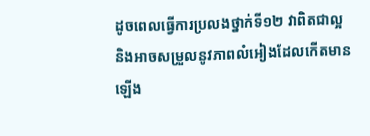ដូចពេលធ្វើការប្រលងថ្នាក់ទី១២ វាពិតជាល្អ និងអាចសម្រួលនូវភាពលំអៀងដែលកើតមានឡើង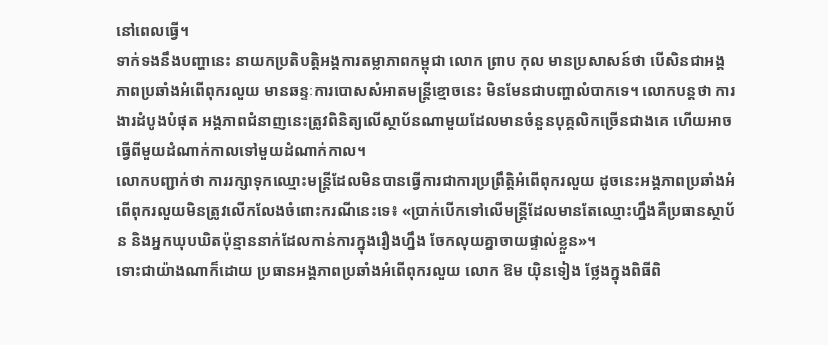នៅពេលធ្វើ។
ទាក់ទងនឹងបញ្ហានេះ នាយកប្រតិបត្តិអង្គការតម្លាភាពកម្ពុជា លោក ព្រាប កុល មានប្រសាសន៍ថា បើសិនជាអង្គភាពប្រឆាំងអំពើពុករលួយ មានឆន្ទៈការបោសសំអាតមន្ត្រីខ្មោចនេះ មិនមែនជាបញ្ហាលំបាកទេ។ លោកបន្តថា ការងារដំបូងបំផុត អង្គភាពជំនាញនេះត្រូវពិនិត្យលើស្ថាប័នណាមួយដែលមានចំនួនបុគ្គលិកច្រើនជាងគេ ហើយអាចធ្វើពីមួយដំណាក់កាលទៅមួយដំណាក់កាល។
លោកបញ្ជាក់ថា ការរក្សាទុកឈ្មោះមន្ត្រីដែលមិនបានធ្វើការជាការប្រព្រឹត្តិអំពើពុករលួយ ដូចនេះអង្គភាពប្រឆាំងអំពើពុករលួយមិនត្រូវលើកលែងចំពោះករណីនេះទេ៖ «ប្រាក់បើកទៅលើមន្ត្រីដែលមានតែឈ្មោះហ្នឹងគឺប្រធានស្ថាប័ន និងអ្នកឃុបឃិតប៉ុន្មាននាក់ដែលកាន់ការក្នុងរឿងហ្នឹង ចែកលុយគ្នាចាយផ្ទាល់ខ្លួន»។
ទោះជាយ៉ាងណាក៏ដោយ ប្រធានអង្គភាពប្រឆាំងអំពើពុករលួយ លោក ឱម យ៉ិនទៀង ថ្លែងក្នុងពិធីពិ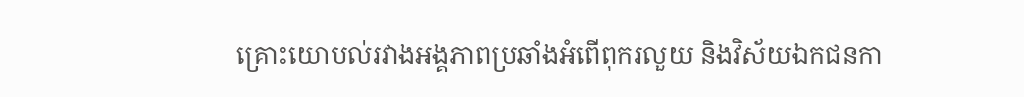គ្រោះយោបល់រវាងអង្គភាពប្រឆាំងអំពើពុករលួយ និងវិស័យឯកជនកា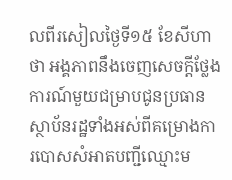លពីរសៀលថ្ងៃទី១៥ ខែសីហា ថា អង្គភាពនឹងចេញសេចក្ដីថ្លែងការណ៍មួយជម្រាបជូនប្រធានស្ថាប័នរដ្ឋទាំងអស់ពីគម្រោងការបោសសំអាតបញ្ជីឈ្មោះម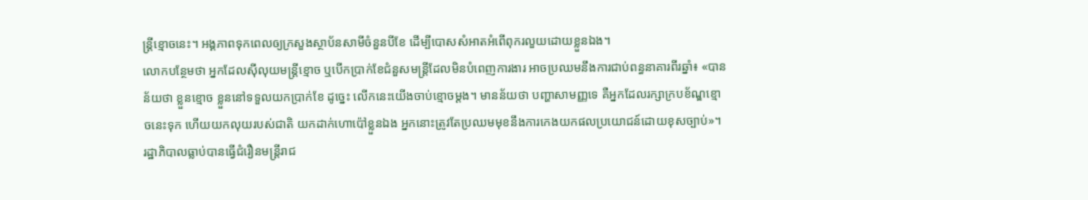ន្ត្រីខ្មោចនេះ។ អង្គភាពទុកពេលឲ្យក្រសួងស្ថាប័នសាមីចំនួនបីខែ ដើម្បីបោសសំអាតអំពើពុករលួយដោយខ្លួនឯង។
លោកបន្ថែមថា អ្នកដែលស៊ីលុយមន្ត្រីខ្មោច ឬបើកប្រាក់ខែជំនួសមន្ត្រីដែលមិនបំពេញការងារ អាចប្រឈមនឹងការជាប់ពន្ធនាគារពីរឆ្នាំ៖ «បានន័យថា ខ្លួនខ្មោច ខ្លួននៅទទួលយកប្រាក់ខែ ដូច្នេះ លើកនេះយើងចាប់ខ្មោចម្ដង។ មានន័យថា បញ្ហាសាមញ្ញទេ គឺអ្នកដែលរក្សាក្របខ័ណ្ឌខ្មោចនេះទុក ហើយយកលុយរបស់ជាតិ យកដាក់ហោប៉ៅខ្លួនឯង អ្នកនោះត្រូវតែប្រឈមមុខនឹងការកេងយកផលប្រយោជន៍ដោយខុសច្បាប់»។
រដ្ឋាភិបាលធ្លាប់បានធ្វើជំរឿនមន្ត្រីរាជ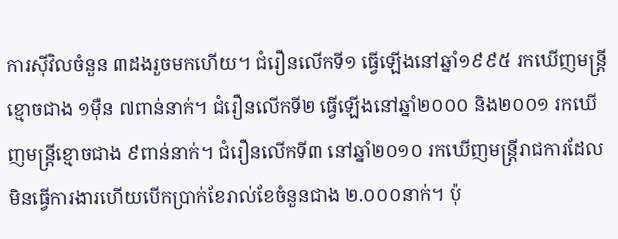ការស៊ីវិលចំនួន ៣ដងរួចមកហើយ។ ជំរឿនលើកទី១ ធ្វើឡើងនៅឆ្នាំ១៩៩៥ រកឃើញមន្ត្រីខ្មោចជាង ១ម៉ឺន ៧ពាន់នាក់។ ជំរឿនលើកទី២ ធ្វើឡើងនៅឆ្នាំ២០០០ និង២០០១ រកឃើញមន្ត្រីខ្មោចជាង ៩ពាន់នាក់។ ជំរឿនលើកទី៣ នៅឆ្នាំ២០១០ រកឃើញមន្ត្រីរាជការដែលមិនធ្វើការងារហើយបើកប្រាក់ខែរាល់ខែចំនួនជាង ២.០០០នាក់។ ប៉ុ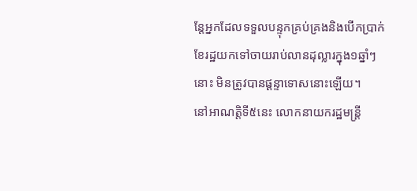ន្តែអ្នកដែលទទួលបន្ទុកគ្រប់គ្រងនិងបើកប្រាក់ខែរដ្ឋយកទៅចាយរាប់លានដុល្លារក្នុង១ឆ្នាំៗនោះ មិនត្រូវបានផ្ដន្ទាទោសនោះឡើយ។
នៅអាណត្តិទី៥នេះ លោកនាយករដ្ឋមន្ត្រី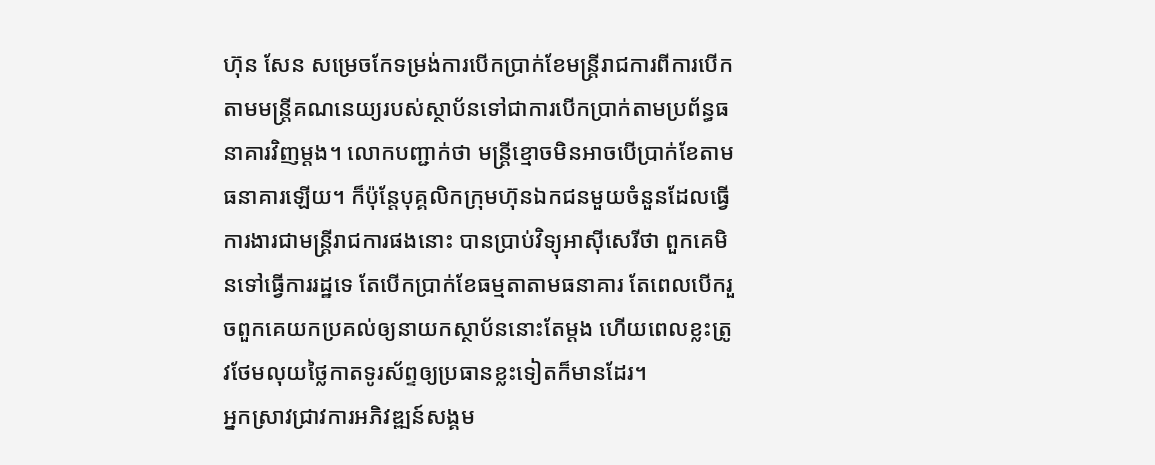ហ៊ុន សែន សម្រេចកែទម្រង់ការបើកប្រាក់ខែមន្ត្រីរាជការពីការបើកតាមមន្ត្រីគណនេយ្យរបស់ស្ថាប័នទៅជាការបើកប្រាក់តាមប្រព័ន្ធធនាគារវិញម្ដង។ លោកបញ្ជាក់ថា មន្ត្រីខ្មោចមិនអាចបើប្រាក់ខែតាមធនាគារឡើយ។ ក៏ប៉ុន្តែបុគ្គលិកក្រុមហ៊ុនឯកជនមួយចំនួនដែលធ្វើការងារជាមន្ត្រីរាជការផងនោះ បានប្រាប់វិទ្យុអាស៊ីសេរីថា ពួកគេមិនទៅធ្វើការរដ្ឋទេ តែបើកប្រាក់ខែធម្មតាតាមធនាគារ តែពេលបើករួចពួកគេយកប្រគល់ឲ្យនាយកស្ថាប័ននោះតែម្ដង ហើយពេលខ្លះត្រូវថែមលុយថ្លៃកាតទូរស័ព្ទឲ្យប្រធានខ្លះទៀតក៏មានដែរ។
អ្នកស្រាវជ្រាវការអភិវឌ្ឍន៍សង្គម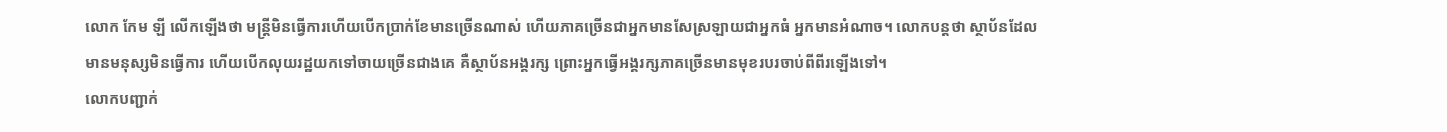លោក កែម ឡី លើកឡើងថា មន្ត្រីមិនធ្វើការហើយបើកប្រាក់ខែមានច្រើនណាស់ ហើយភាគច្រើនជាអ្នកមានសែស្រឡាយជាអ្នកធំ អ្នកមានអំណាច។ លោកបន្តថា ស្ថាប័នដែលមានមនុស្សមិនធ្វើការ ហើយបើកលុយរដ្ឋយកទៅចាយច្រើនជាងគេ គឺស្ថាប័នអង្គរក្ស ព្រោះអ្នកធ្វើអង្គរក្សភាគច្រើនមានមុខរបរចាប់ពីពីរឡើងទៅ។
លោកបញ្ជាក់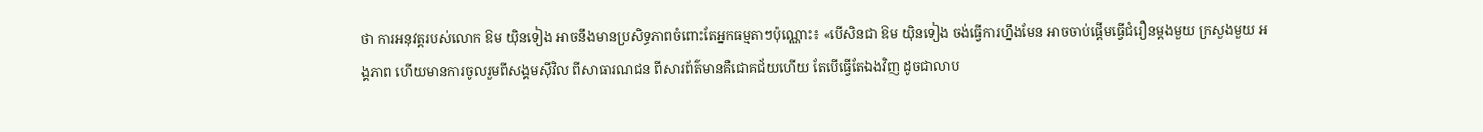ថា ការអនុវត្តរបស់លោក ឱម យ៉ិនទៀង អាចនឹងមានប្រសិទ្ធភាពចំពោះតែអ្នកធម្មតាៗប៉ុណ្ណោះ៖ «បើសិនជា ឱម យ៉ិនទៀង ចង់ធ្វើការហ្នឹងមែន អាចចាប់ផ្ដើមធ្វើជំរឿនម្ដងមួយ ក្រសួងមួយ អង្គភាព ហើយមានការចូលរួមពីសង្គមស៊ីវិល ពីសាធារណជន ពីសារព័ត៌មានគឺជោគជ័យហើយ តែបើធ្វើតែឯងវិញ ដូចជាលាប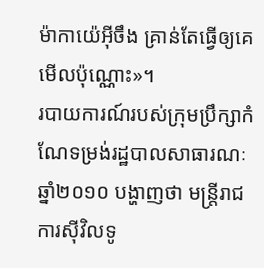ម៉ាកាយ៉េអ៊ីចឹង គ្រាន់តែធ្វើឲ្យគេមើលប៉ុណ្ណោះ»។
របាយការណ៍របស់ក្រុមប្រឹក្សាកំណែទម្រង់រដ្ឋបាលសាធារណៈឆ្នាំ២០១០ បង្ហាញថា មន្ត្រីរាជការស៊ីវិលទូ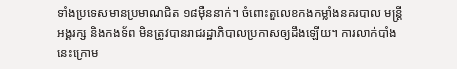ទាំងប្រទេសមានប្រមាណជិត ១៨ម៉ឺននាក់។ ចំពោះតួលេខកងកម្លាំងនគរបាល មន្ត្រីអង្គរក្ស និងកងទ័ព មិនត្រូវបានរាជរដ្ឋាភិបាលប្រកាសឲ្យដឹងឡើយ។ ការលាក់បាំងនេះក្រោម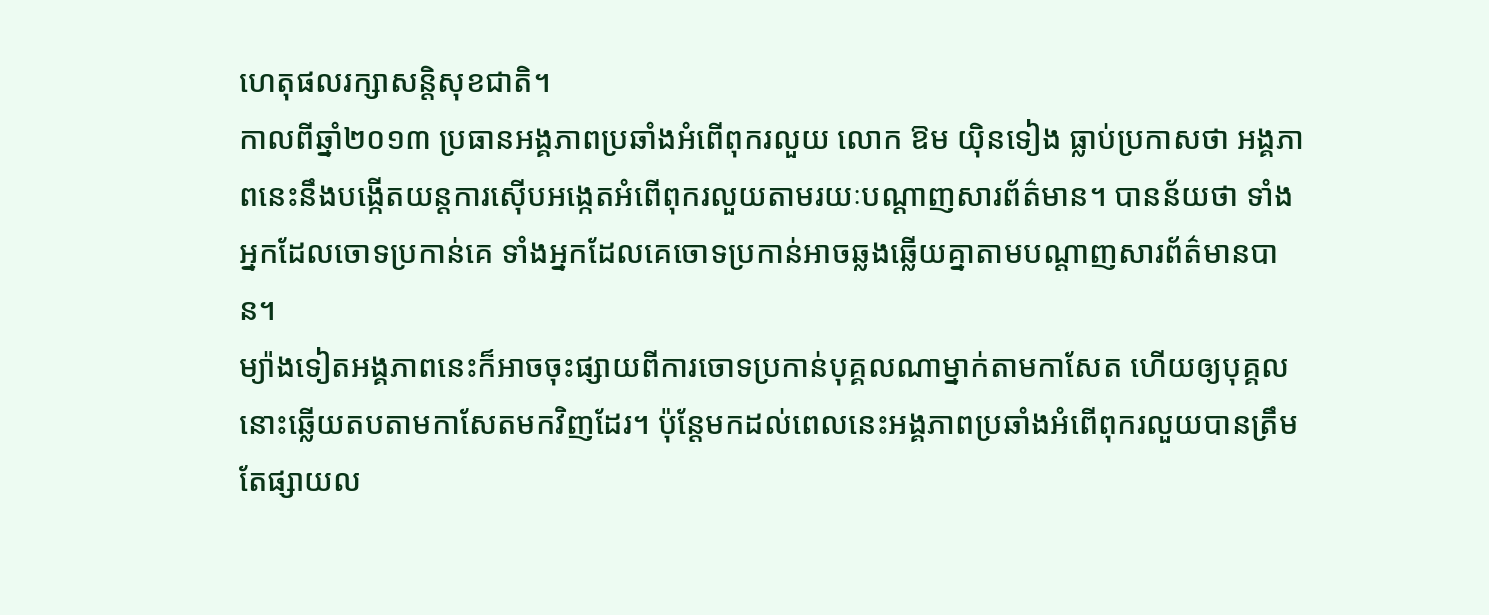ហេតុផលរក្សាសន្តិសុខជាតិ។
កាលពីឆ្នាំ២០១៣ ប្រធានអង្គភាពប្រឆាំងអំពើពុករលួយ លោក ឱម យ៉ិនទៀង ធ្លាប់ប្រកាសថា អង្គភាពនេះនឹងបង្កើតយន្តការស៊ើបអង្កេតអំពើពុករលួយតាមរយៈបណ្ដាញសារព័ត៌មាន។ បានន័យថា ទាំងអ្នកដែលចោទប្រកាន់គេ ទាំងអ្នកដែលគេចោទប្រកាន់អាចឆ្លងឆ្លើយគ្នាតាមបណ្ដាញសារព័ត៌មានបាន។
ម្យ៉ាងទៀតអង្គភាពនេះក៏អាចចុះផ្សាយពីការចោទប្រកាន់បុគ្គលណាម្នាក់តាមកាសែត ហើយឲ្យបុគ្គលនោះឆ្លើយតបតាមកាសែតមកវិញដែរ។ ប៉ុន្តែមកដល់ពេលនេះអង្គភាពប្រឆាំងអំពើពុករលួយបានត្រឹមតែផ្សាយល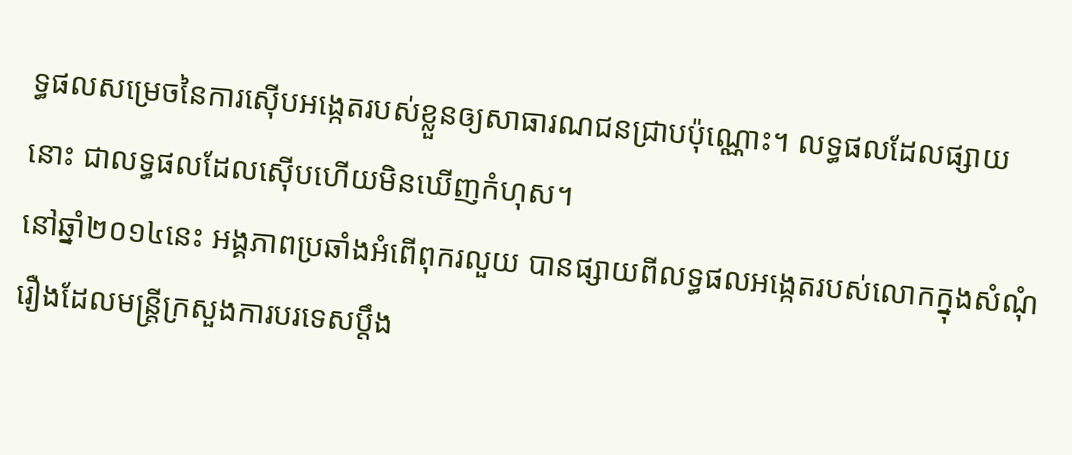ទ្ធផលសម្រេចនៃការស៊ើបអង្កេតរបស់ខ្លួនឲ្យសាធារណជនជ្រាបប៉ុណ្ណោះ។ លទ្ធផលដែលផ្សាយនោះ ជាលទ្ធផលដែលស៊ើបហើយមិនឃើញកំហុស។
នៅឆ្នាំ២០១៤នេះ អង្គភាពប្រឆាំងអំពើពុករលួយ បានផ្សាយពីលទ្ធផលអង្កេតរបស់លោកក្នុងសំណុំរឿងដែលមន្ត្រីក្រសួងការបរទេសប្ដឹង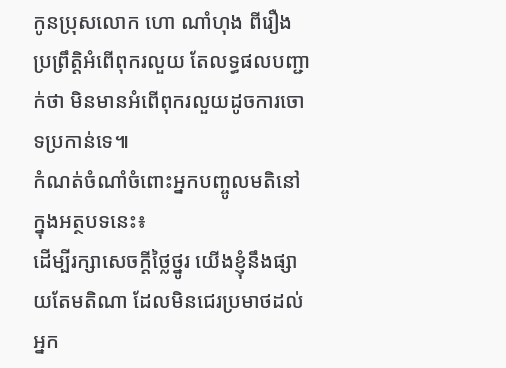កូនប្រុសលោក ហោ ណាំហុង ពីរឿងប្រព្រឹត្តិអំពើពុករលួយ តែលទ្ធផលបញ្ជាក់ថា មិនមានអំពើពុករលួយដូចការចោទប្រកាន់ទេ៕
កំណត់ចំណាំចំពោះអ្នកបញ្ចូលមតិនៅក្នុងអត្ថបទនេះ៖
ដើម្បីរក្សាសេចក្ដីថ្លៃថ្នូរ យើងខ្ញុំនឹងផ្សាយតែមតិណា ដែលមិនជេរប្រមាថដល់អ្នក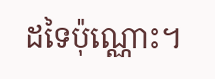ដទៃប៉ុណ្ណោះ។